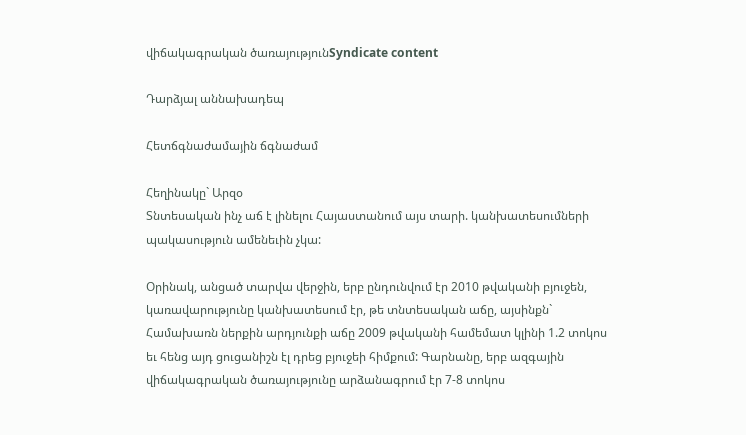վիճակագրական ծառայությունSyndicate content

Դարձյալ աննախադեպ

Հետճգնաժամային ճգնաժամ

Հեղինակը` Արզօ
Տնտեսական ինչ աճ է լինելու Հայաստանում այս տարի. կանխատեսումների պակասություն ամենեւին չկա:

Օրինակ, անցած տարվա վերջին, երբ ընդունվում էր 2010 թվականի բյուջեն, կառավարությունը կանխատեսում էր, թե տնտեսական աճը, այսինքն` Համախառն ներքին արդյունքի աճը 2009 թվականի համեմատ կլինի 1.2 տոկոս եւ հենց այդ ցուցանիշն էլ դրեց բյուջեի հիմքում: Գարնանը, երբ ազգային վիճակագրական ծառայությունը արձանագրում էր 7-8 տոկոս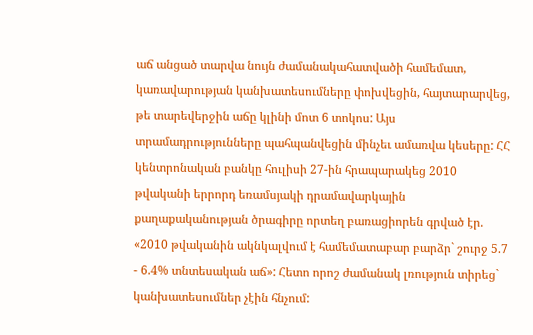աճ անցած տարվա նույն ժամանակահատվածի համեմատ, կառավարության կանխատեսումները փոխվեցին, հայտարարվեց, թե տարեվերջին աճը կլինի մոտ 6 տոկոս: Այս տրամադրությունները պահպանվեցին մինչեւ ամառվա կեսերը: ՀՀ կենտրոնական բանկը հուլիսի 27-ին հրապարակեց 2010 թվականի երրորդ եռամսյակի դրամավարկային քաղաքականության ծրագիրը որտեղ բառացիորեն գրված էր. «2010 թվականին ակնկալվում է համեմատաբար բարձր` շուրջ 5.7 - 6.4% տնտեսական աճ»: Հետո որոշ ժամանակ լռություն տիրեց` կանխատեսումներ չէին հնչում: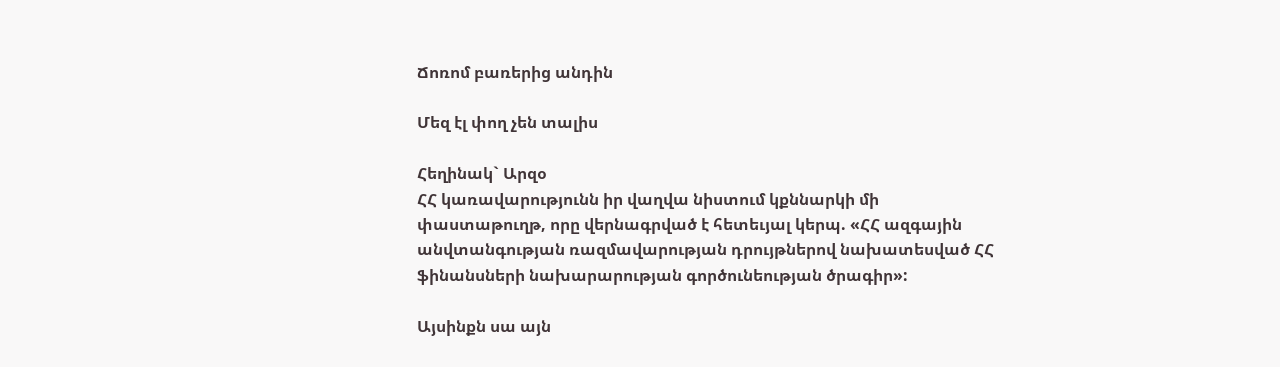Ճոռոմ բառերից անդին

Մեզ էլ փող չեն տալիս

Հեղինակ` Արզօ
ՀՀ կառավարությունն իր վաղվա նիստում կքննարկի մի փաստաթուղթ, որը վերնագրված է հետեւյալ կերպ. «ՀՀ ազգային անվտանգության ռազմավարության դրույթներով նախատեսված ՀՀ ֆինանսների նախարարության գործունեության ծրագիր»:

Այսինքն սա այն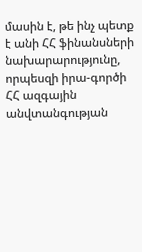մասին է, թե ինչ պետք է անի ՀՀ ֆինանսների նախարարությունը, որպեսզի իրա-գործի ՀՀ ազգային անվտանգության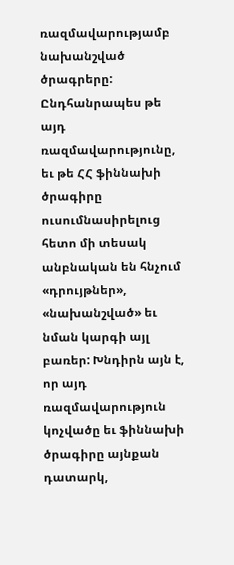ռազմավարությամբ նախանշված ծրագրերը: Ընդհանրապես թե այդ ռազմավարությունը, եւ թե ՀՀ ֆիննախի ծրագիրը ուսումնասիրելուց հետո մի տեսակ անբնական են հնչում «դրույթներ», «նախանշված» եւ նման կարգի այլ բառեր: Խնդիրն այն է, որ այդ ռազմավարություն կոչվածը եւ ֆիննախի ծրագիրը այնքան դատարկ,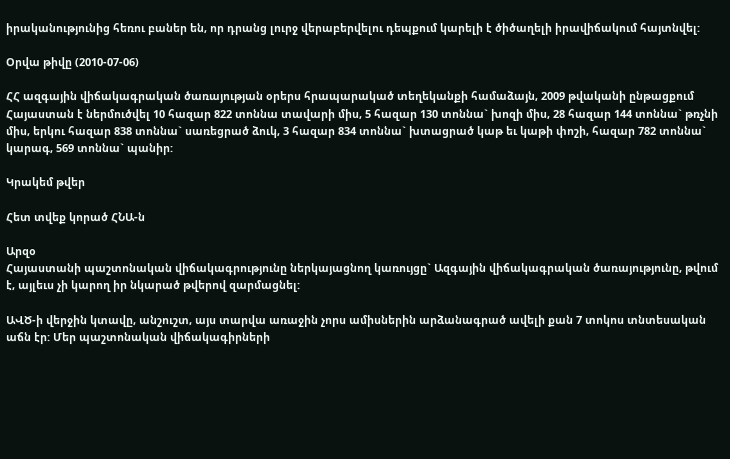իրականությունից հեռու բաներ են, որ դրանց լուրջ վերաբերվելու դեպքում կարելի է ծիծաղելի իրավիճակում հայտնվել:

Օրվա թիվը (2010-07-06)

ՀՀ ազգային վիճակագրական ծառայության օրերս հրապարակած տեղեկանքի համաձայն, 2009 թվականի ընթացքում Հայաստան է ներմուծվել 10 հազար 822 տոննա տավարի միս, 5 հազար 130 տոննա` խոզի միս, 28 հազար 144 տոննա` թռչնի միս, երկու հազար 838 տոննա` սառեցրած ձուկ, 3 հազար 834 տոննա` խտացրած կաթ եւ կաթի փոշի, հազար 782 տոննա` կարագ, 569 տոննա` պանիր:

Կրակեմ թվեր

Հետ տվեք կորած ՀՆԱ-ն

Արզօ
Հայաստանի պաշտոնական վիճակագրությունը ներկայացնող կառույցը` Ազգային վիճակագրական ծառայությունը, թվում է, այլեւս չի կարող իր նկարած թվերով զարմացնել:

ԱՎԾ-ի վերջին կտավը, անշուշտ, այս տարվա առաջին չորս ամիսներին արձանագրած ավելի քան 7 տոկոս տնտեսական աճն էր: Մեր պաշտոնական վիճակագիրների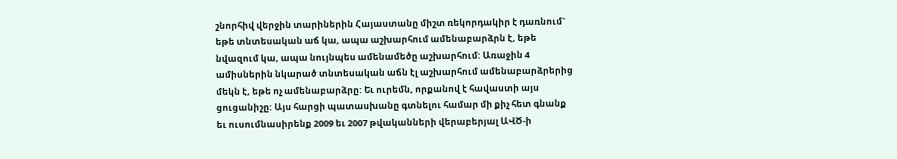շնորհիվ վերջին տարիներին Հայաստանը միշտ ռեկորդակիր է դառնում` եթե տնտեսական աճ կա, ապա աշխարհում ամենաբարձրն է, եթե նվազում կա, ապա նույնպես ամենամեծը աշխարհում: Առաջին 4 ամիսներին նկարած տնտեսական աճն էլ աշխարհում ամենաբարձրերից մեկն է, եթե ոչ ամենաբարձրը: Եւ ուրեմն, որքանով է հավաստի այս ցուցանիշը: Այս հարցի պատասխանը գտնելու համար մի քիչ հետ գնանք եւ ուսումնասիրենք 2009 եւ 2007 թվականների վերաբերյալ ԱՎԾ-ի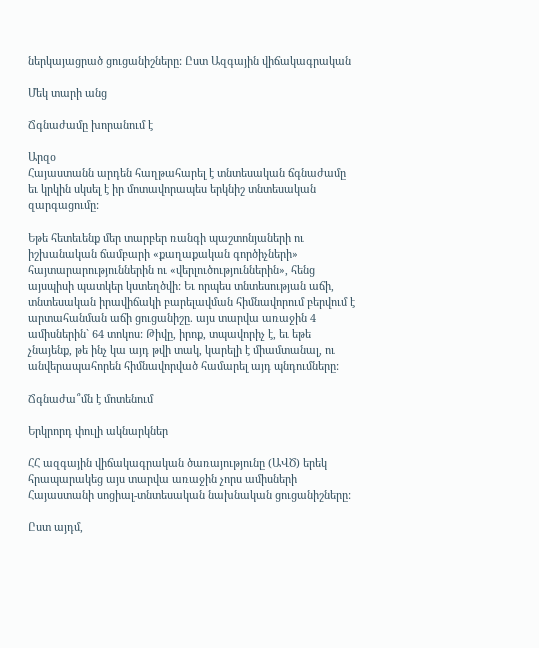ներկայացրած ցուցանիշները: Ըստ Ազգային վիճակագրական

Մեկ տարի անց

Ճգնաժամը խորանում է

Արզօ
Հայաստանն արդեն հաղթահարել է տնտեսական ճգնաժամը եւ կրկին սկսել է իր մոտավորապես երկնիշ տնտեսական զարգացումը:

Եթե հետեւենք մեր տարբեր ռանգի պաշտոնյաների ու իշխանական ճամբարի «քաղաքական գործիչների» հայտարարություններին ու «վերլուծություններին», հենց այսպիսի պատկեր կստեղծվի: Եւ որպես տնտեսության աճի, տնտեսական իրավիճակի բարելավման հիմնավորում բերվում է արտահանման աճի ցուցանիշը. այս տարվա առաջին 4 ամիսներին` 64 տոկոս: Թիվը, իրոք, տպավորիչ է, եւ եթե չնայենք, թե ինչ կա այդ թվի տակ, կարելի է միամտանալ, ու անվերապահորեն հիմնավորված համարել այդ պնդումները:

Ճգնաժա՞մն է մոտենում

Երկրորդ փուլի ակնարկներ

ՀՀ ազգային վիճակագրական ծառայությունը (ԱՎԾ) երեկ հրապարակեց այս տարվա առաջին չորս ամիսների Հայաստանի սոցիալ-տնտեսական նախնական ցուցանիշները:

Ըստ այդմ,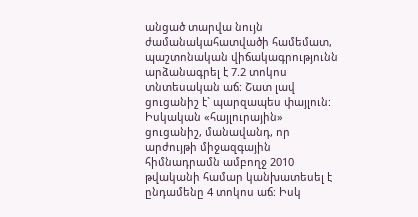անցած տարվա նույն ժամանակահատվածի համեմատ, պաշտոնական վիճակագրությունն արձանագրել է 7.2 տոկոս տնտեսական աճ: Շատ լավ ցուցանիշ է` պարզապես փայլուն: Իսկական «հայլուրային» ցուցանիշ, մանավանդ, որ արժույթի միջազգային հիմնադրամն ամբողջ 2010 թվականի համար կանխատեսել է ընդամենը 4 տոկոս աճ: Իսկ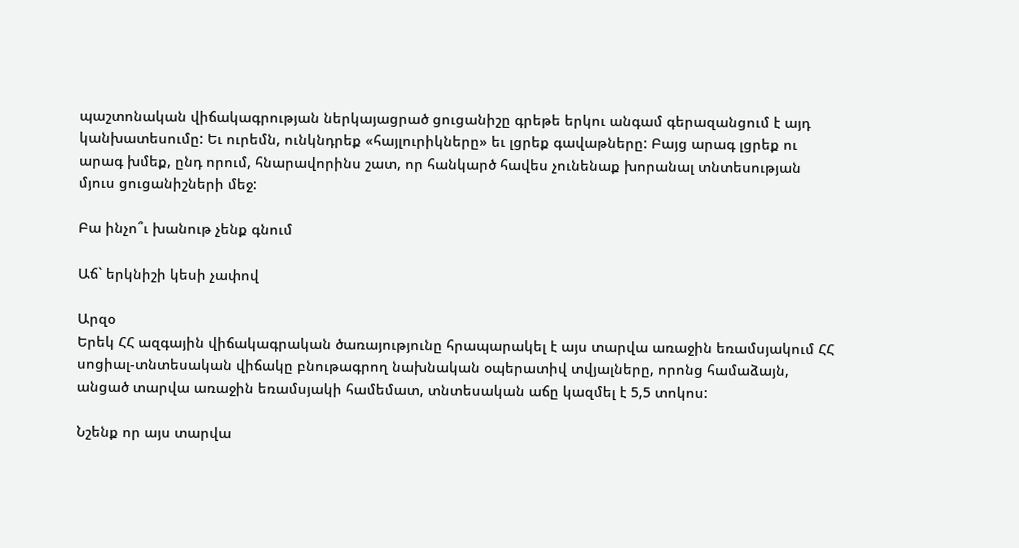պաշտոնական վիճակագրության ներկայացրած ցուցանիշը գրեթե երկու անգամ գերազանցում է այդ կանխատեսումը: Եւ ուրեմն, ունկնդրեք «հայլուրիկները» եւ լցրեք գավաթները: Բայց արագ լցրեք ու արագ խմեք, ընդ որում, հնարավորինս շատ, որ հանկարծ հավես չունենաք խորանալ տնտեսության մյուս ցուցանիշների մեջ:

Բա ինչո՞ւ խանութ չենք գնում

Աճ` երկնիշի կեսի չափով

Արզօ
Երեկ ՀՀ ազգային վիճակագրական ծառայությունը հրապարակել է այս տարվա առաջին եռամսյակում ՀՀ սոցիալ-տնտեսական վիճակը բնութագրող նախնական օպերատիվ տվյալները, որոնց համաձայն, անցած տարվա առաջին եռամսյակի համեմատ, տնտեսական աճը կազմել է 5,5 տոկոս:

Նշենք որ այս տարվա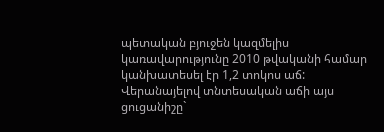պետական բյուջեն կազմելիս կառավարությունը 2010 թվականի համար կանխատեսել էր 1,2 տոկոս աճ: Վերանայելով տնտեսական աճի այս ցուցանիշը`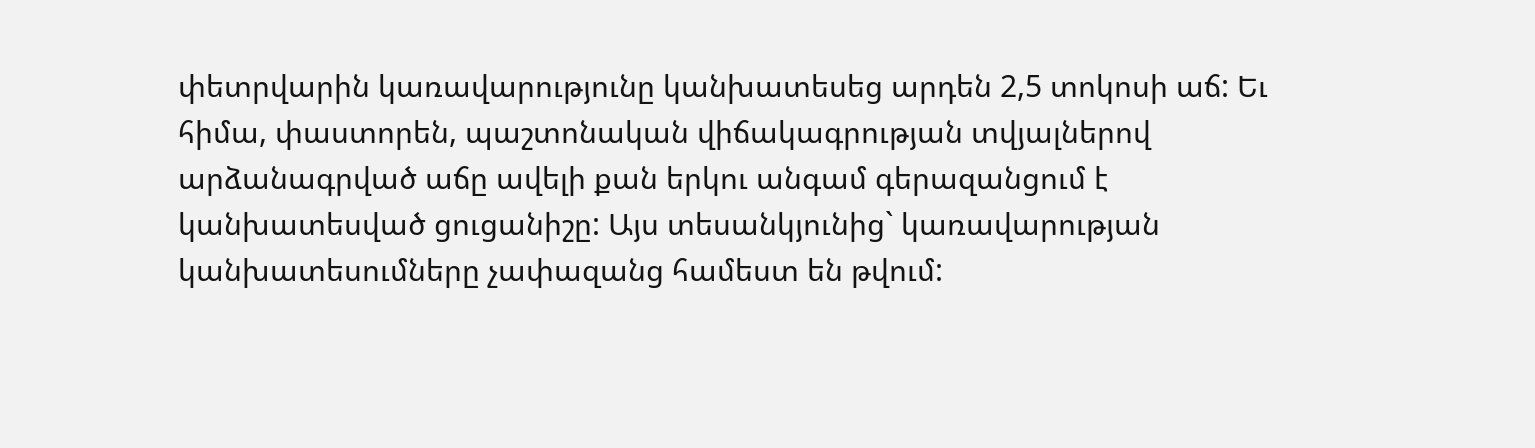փետրվարին կառավարությունը կանխատեսեց արդեն 2,5 տոկոսի աճ: Եւ հիմա, փաստորեն, պաշտոնական վիճակագրության տվյալներով արձանագրված աճը ավելի քան երկու անգամ գերազանցում է կանխատեսված ցուցանիշը: Այս տեսանկյունից` կառավարության կանխատեսումները չափազանց համեստ են թվում: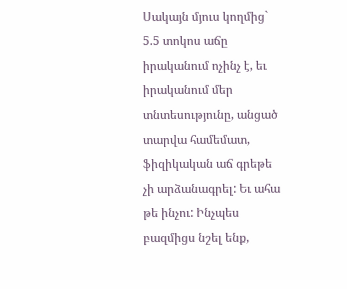Սակայն մյուս կողմից` 5.5 տոկոս աճը իրականում ոչինչ է, եւ իրականում մեր տնտեսությունը, անցած տարվա համեմատ, ֆիզիկական աճ գրեթե չի արձանագրել: Եւ ահա թե ինչու: Ինչպես բազմիցս նշել ենք,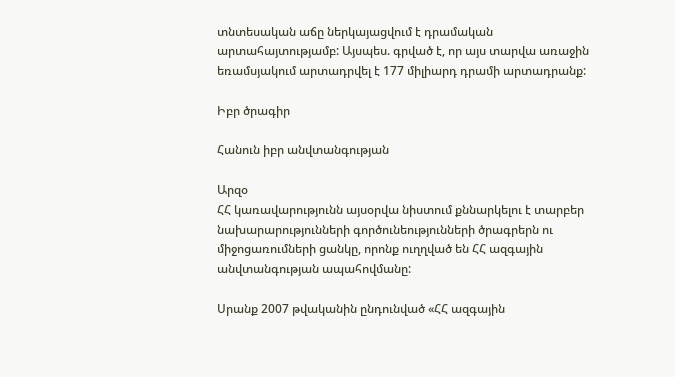տնտեսական աճը ներկայացվում է դրամական արտահայտությամբ: Այսպես. գրված է, որ այս տարվա առաջին եռամսյակում արտադրվել է 177 միլիարդ դրամի արտադրանք:

Իբր ծրագիր

Հանուն իբր անվտանգության

Արզօ
ՀՀ կառավարությունն այսօրվա նիստում քննարկելու է տարբեր նախարարությունների գործունեությունների ծրագրերն ու միջոցառումների ցանկը, որոնք ուղղված են ՀՀ ազգային անվտանգության ապահովմանը:

Սրանք 2007 թվականին ընդունված «ՀՀ ազգային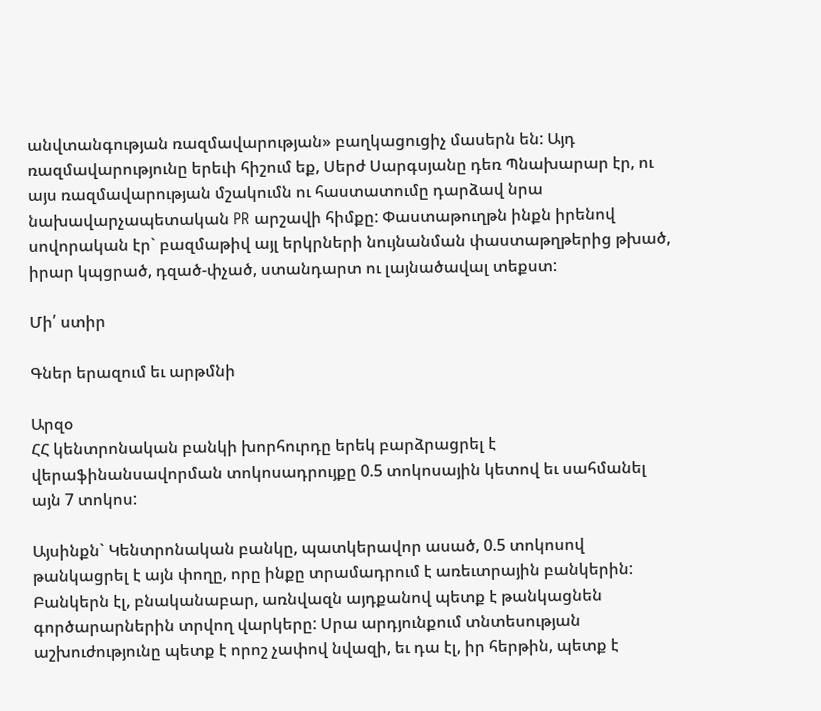անվտանգության ռազմավարության» բաղկացուցիչ մասերն են: Այդ ռազմավարությունը երեւի հիշում եք, Սերժ Սարգսյանը դեռ Պնախարար էր, ու այս ռազմավարության մշակումն ու հաստատումը դարձավ նրա նախավարչապետական PR արշավի հիմքը: Փաստաթուղթն ինքն իրենով սովորական էր` բազմաթիվ այլ երկրների նույնանման փաստաթղթերից թխած, իրար կպցրած, դզած-փչած, ստանդարտ ու լայնածավալ տեքստ:

Մի՛ ստիր

Գներ երազում եւ արթմնի

Արզօ
ՀՀ կենտրոնական բանկի խորհուրդը երեկ բարձրացրել է վերաֆինանսավորման տոկոսադրույքը 0.5 տոկոսային կետով եւ սահմանել այն 7 տոկոս:

Այսինքն` Կենտրոնական բանկը, պատկերավոր ասած, 0.5 տոկոսով թանկացրել է այն փողը, որը ինքը տրամադրում է առեւտրային բանկերին: Բանկերն էլ, բնականաբար, առնվազն այդքանով պետք է թանկացնեն գործարարներին տրվող վարկերը: Սրա արդյունքում տնտեսության աշխուժությունը պետք է որոշ չափով նվազի, եւ դա էլ, իր հերթին, պետք է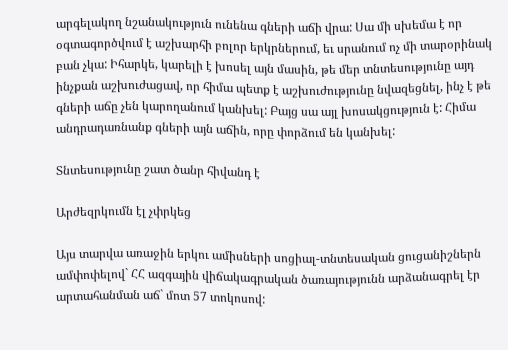արգելակող նշանակություն ունենա գների աճի վրա: Սա մի սխեմա է որ օգտագործվում է աշխարհի բոլոր երկրներում, եւ սրանում ոչ մի տարօրինակ բան չկա: Իհարկե, կարելի է խոսել այն մասին, թե մեր տնտեսությունը այդ ինչքան աշխուժացավ, որ հիմա պետք է աշխուժությունը նվազեցնել, ինչ է թե գների աճը չեն կարողանում կանխել: Բայց սա այլ խոսակցություն է: Հիմա անդրադառնանք գների այն աճին, որը փորձում են կանխել:

Տնտեսությունը շատ ծանր հիվանդ է

Արժեզրկումն էլ չփրկեց

Այս տարվա առաջին երկու ամիսների սոցիալ-տնտեսական ցուցանիշներն ամփոփելով` ՀՀ ազգային վիճակագրական ծառայությունն արձանագրել էր արտահանման աճ` մոտ 57 տոկոսով: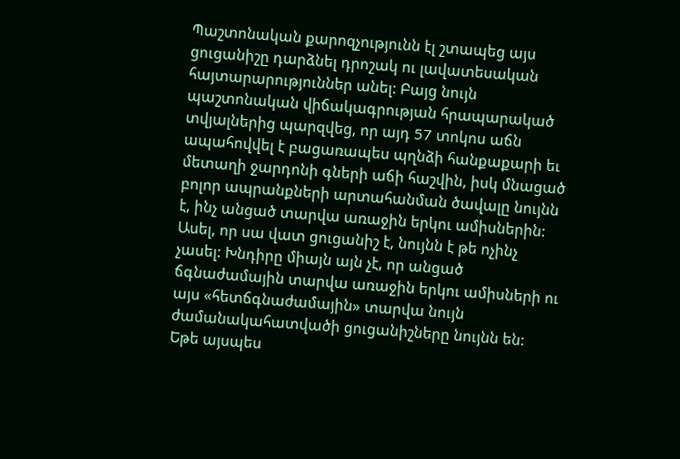Պաշտոնական քարոզչությունն էլ շտապեց այս ցուցանիշը դարձնել դրոշակ ու լավատեսական հայտարարություններ անել: Բայց նույն պաշտոնական վիճակագրության հրապարակած տվյալներից պարզվեց, որ այդ 57 տոկոս աճն ապահովվել է բացառապես պղնձի հանքաքարի եւ մետաղի ջարդոնի գների աճի հաշվին, իսկ մնացած բոլոր ապրանքների արտահանման ծավալը նույնն է, ինչ անցած տարվա առաջին երկու ամիսներին: Ասել, որ սա վատ ցուցանիշ է, նույնն է թե ոչինչ չասել: Խնդիրը միայն այն չէ, որ անցած ճգնաժամային տարվա առաջին երկու ամիսների ու այս «հետճգնաժամային» տարվա նույն ժամանակահատվածի ցուցանիշները նույնն են: Եթե այսպես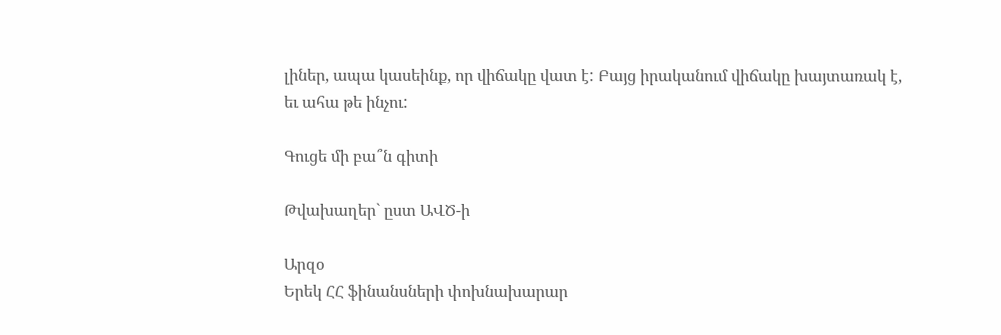լիներ, ապա կասեինք, որ վիճակը վատ է: Բայց իրականում վիճակը խայտառակ է, եւ ահա թե ինչու:

Գուցե մի բա՞ն գիտի

Թվախաղեր` ըստ ԱՎԾ-ի

Արզօ
Երեկ ՀՀ ֆինանսների փոխնախարար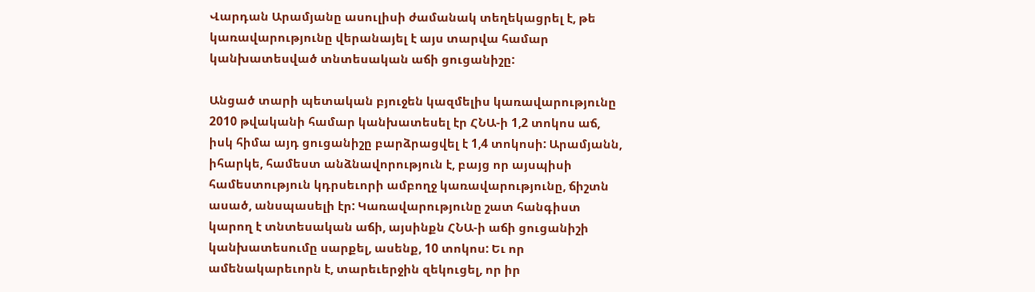Վարդան Արամյանը ասուլիսի ժամանակ տեղեկացրել է, թե կառավարությունը վերանայել է այս տարվա համար կանխատեսված տնտեսական աճի ցուցանիշը:

Անցած տարի պետական բյուջեն կազմելիս կառավարությունը 2010 թվականի համար կանխատեսել էր ՀՆԱ-ի 1,2 տոկոս աճ, իսկ հիմա այդ ցուցանիշը բարձրացվել է 1,4 տոկոսի: Արամյանն, իհարկե, համեստ անձնավորություն է, բայց որ այսպիսի համեստություն կդրսեւորի ամբողջ կառավարությունը, ճիշտն ասած, անսպասելի էր: Կառավարությունը շատ հանգիստ կարող է տնտեսական աճի, այսինքն ՀՆԱ-ի աճի ցուցանիշի կանխատեսումը սարքել, ասենք, 10 տոկոս: Եւ որ ամենակարեւորն է, տարեւերջին զեկուցել, որ իր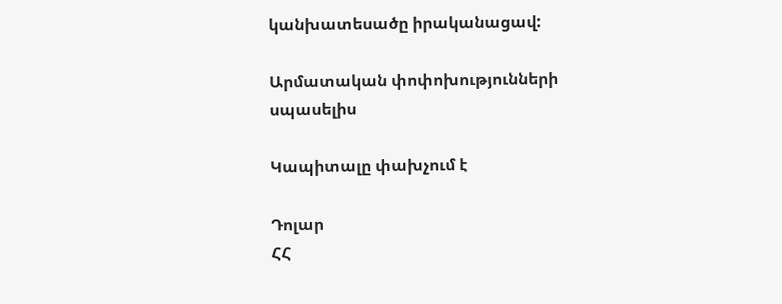կանխատեսածը իրականացավ:

Արմատական փոփոխությունների սպասելիս

Կապիտալը փախչում է

Դոլար
ՀՀ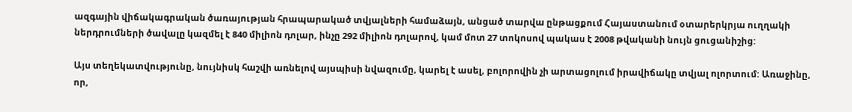ազգային վիճակագրական ծառայության հրապարակած տվյալների համաձայն, անցած տարվա ընթացքում Հայաստանում օտարերկրյա ուղղակի ներդրումների ծավալը կազմել է 840 միլիոն դոլար, ինչը 292 միլիոն դոլարով, կամ մոտ 27 տոկոսով պակաս է 2008 թվականի նույն ցուցանիշից:

Այս տեղեկատվությունը, նույնիսկ հաշվի առնելով այսպիսի նվազումը, կարել է ասել, բոլորովին չի արտացոլում իրավիճակը տվյալ ոլորտում: Առաջինը, որ,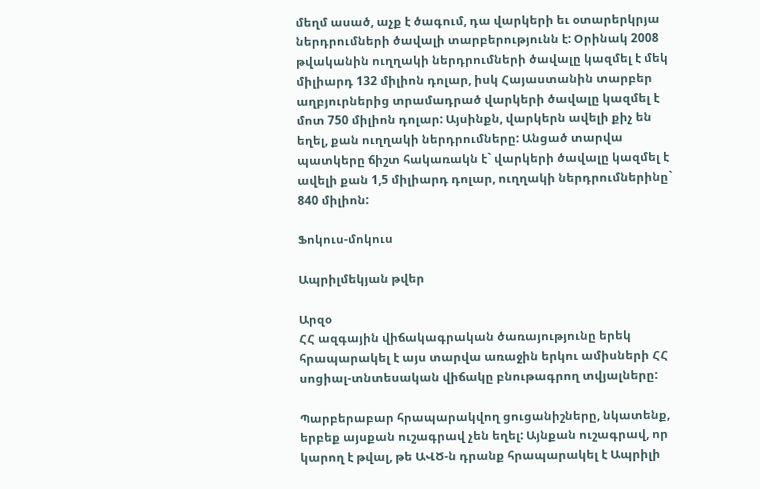մեղմ ասած, աչք է ծագում, դա վարկերի եւ օտարերկրյա ներդրումների ծավալի տարբերությունն է: Օրինակ 2008 թվականին ուղղակի ներդրումների ծավալը կազմել է մեկ միլիարդ 132 միլիոն դոլար, իսկ Հայաստանին տարբեր աղբյուրներից տրամադրած վարկերի ծավալը կազմել է մոտ 750 միլիոն դոլար: Այսինքն, վարկերն ավելի քիչ են եղել, քան ուղղակի ներդրումները: Անցած տարվա պատկերը ճիշտ հակառակն է` վարկերի ծավալը կազմել է ավելի քան 1,5 միլիարդ դոլար, ուղղակի ներդրումներինը` 840 միլիոն:

Ֆոկուս-մոկուս

Ապրիլմեկյան թվեր

Արզօ
ՀՀ ազգային վիճակագրական ծառայությունը երեկ հրապարակել է այս տարվա առաջին երկու ամիսների ՀՀ սոցիալ-տնտեսական վիճակը բնութագրող տվյալները:

Պարբերաբար հրապարակվող ցուցանիշները, նկատենք, երբեք այսքան ուշագրավ չեն եղել: Այնքան ուշագրավ, որ կարող է թվալ, թե ԱՎԾ-ն դրանք հրապարակել է Ապրիլի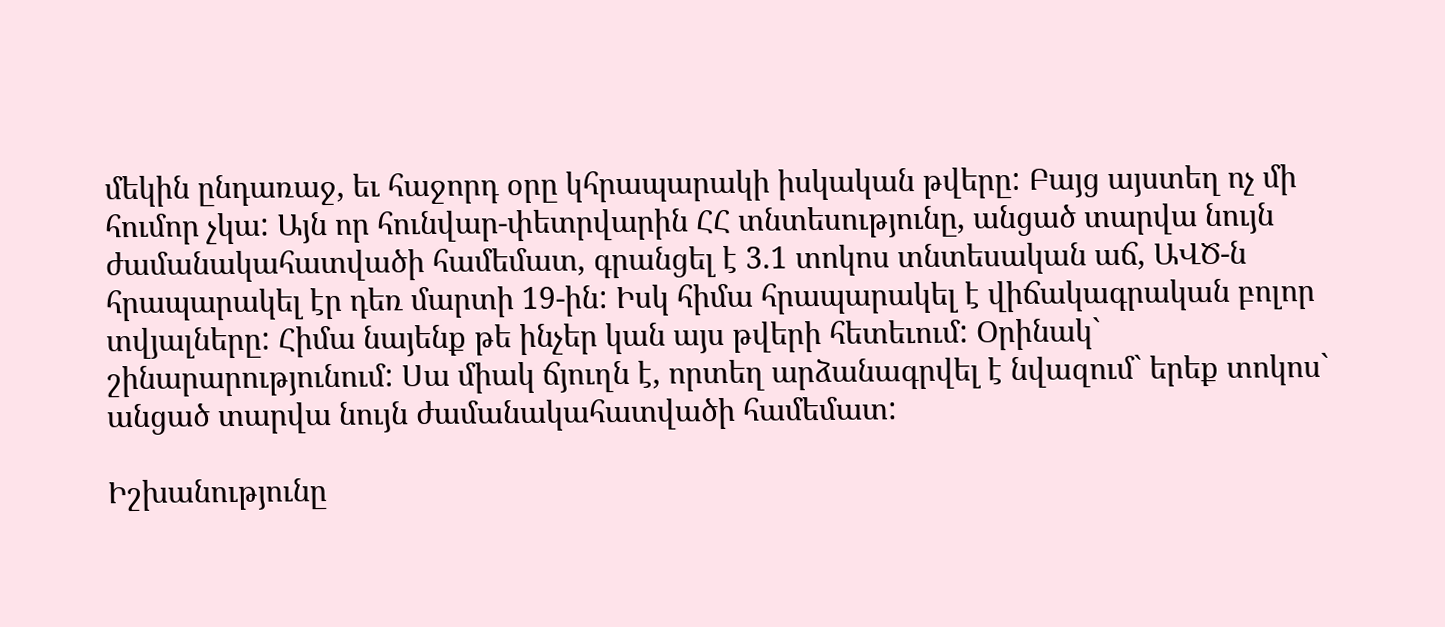մեկին ընդառաջ, եւ հաջորդ օրը կհրապարակի իսկական թվերը: Բայց այստեղ ոչ մի հումոր չկա: Այն որ հունվար-փետրվարին ՀՀ տնտեսությունը, անցած տարվա նույն ժամանակահատվածի համեմատ, գրանցել է 3.1 տոկոս տնտեսական աճ, ԱՎԾ-ն հրապարակել էր դեռ մարտի 19-ին: Իսկ հիմա հրապարակել է վիճակագրական բոլոր տվյալները: Հիմա նայենք թե ինչեր կան այս թվերի հետեւում: Օրինակ` շինարարությունում: Սա միակ ճյուղն է, որտեղ արձանագրվել է նվազում` երեք տոկոս` անցած տարվա նույն ժամանակահատվածի համեմատ:

Իշխանությունը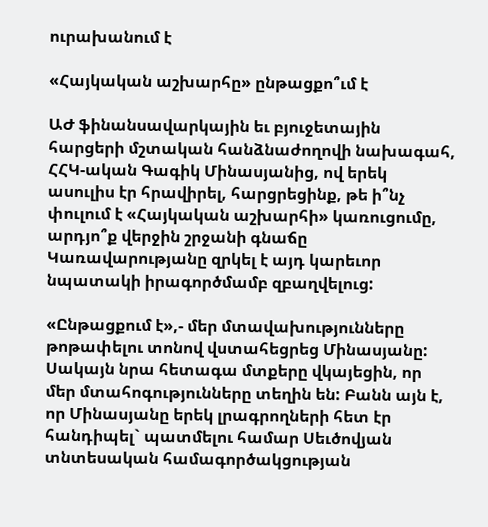ուրախանում է

«Հայկական աշխարհը» ընթացքո՞ւմ է

ԱԺ ֆինանսավարկային եւ բյուջետային հարցերի մշտական հանձնաժողովի նախագահ, ՀՀԿ-ական Գագիկ Մինասյանից, ով երեկ ասուլիս էր հրավիրել, հարցրեցինք, թե ի՞նչ փուլում է «Հայկական աշխարհի» կառուցումը, արդյո՞ք վերջին շրջանի գնաճը Կառավարությանը զրկել է այդ կարեւոր նպատակի իրագործմամբ զբաղվելուց:

«Ընթացքում է»,- մեր մտավախությունները թոթափելու տոնով վստահեցրեց Մինասյանը: Սակայն նրա հետագա մտքերը վկայեցին, որ մեր մտահոգությունները տեղին են: Բանն այն է, որ Մինասյանը երեկ լրագրողների հետ էր հանդիպել` պատմելու համար Սեւծովյան տնտեսական համագործակցության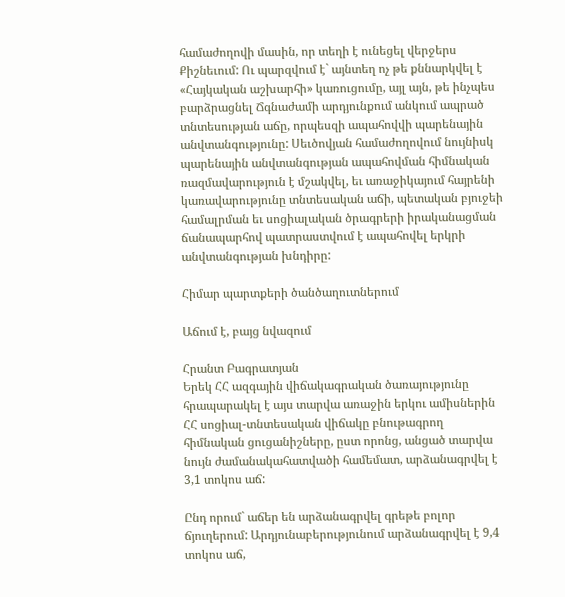համաժողովի մասին, որ տեղի է ունեցել վերջերս Քիշնեւում: Ու պարզվում է` այնտեղ ոչ թե քննարկվել է «Հայկական աշխարհի» կառուցումը, այլ այն, թե ինչպես բարձրացնել Ճգնաժամի արդյունքում անկում ապրած տնտեսության աճը, որպեսզի ապահովվի պարենային անվտանգությունը: Սեւծովյան համաժողովում նույնիսկ պարենային անվտանգության ապահովման հիմնական ռազմավարություն է մշակվել, եւ առաջիկայում հայրենի կառավարությունը տնտեսական աճի, պետական բյուջեի համալրման եւ սոցիալական ծրագրերի իրականացման ճանապարհով պատրաստվում է ապահովել երկրի անվտանգության խնդիրը:

Հիմար պարտքերի ծանծաղուտներում

Աճում է, բայց նվազում

Հրանտ Բագրատյան
Երեկ ՀՀ ազգային վիճակագրական ծառայությունը հրապարակել է այս տարվա առաջին երկու ամիսներին ՀՀ սոցիալ-տնտեսական վիճակը բնութագրող հիմնական ցուցանիշները, ըստ որոնց, անցած տարվա նույն ժամանակահատվածի համեմատ, արձանագրվել է 3,1 տոկոս աճ:

Ընդ որում` աճեր են արձանագրվել գրեթե բոլոր ճյուղերում: Արդյունաբերությունում արձանագրվել է 9,4 տոկոս աճ,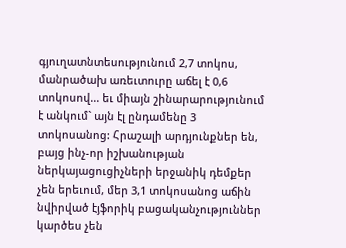գյուղատնտեսությունում 2,7 տոկոս, մանրածախ առեւտուրը աճել է 0,6 տոկոսով... եւ միայն շինարարությունում է անկում` այն էլ ընդամենը 3 տոկոսանոց: Հրաշալի արդյունքներ են, բայց ինչ-որ իշխանության ներկայացուցիչների երջանիկ դեմքեր չեն երեւում, մեր 3,1 տոկոսանոց աճին նվիրված էյֆորիկ բացականչություններ կարծես չեն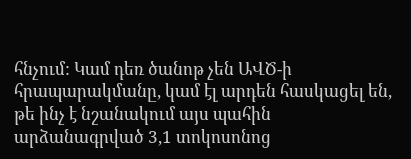հնչում: Կամ դեռ ծանոթ չեն ԱՎԾ-ի հրապարակմանը, կամ էլ արդեն հասկացել են, թե ինչ է նշանակում այս պահին արձանագրված 3,1 տոկոսոնոց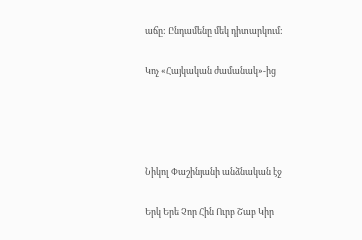աճը: Ընդամենը մեկ դիտարկում:

Կոչ «Հայկական ժամանակ»-ից




Նիկոլ Փաշինյանի անձնական էջ

Երկ Երե Չոր Հին Ուրբ Շաբ Կիր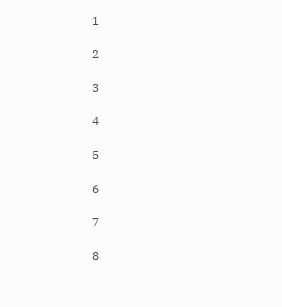1

2

3

4

5

6

7

8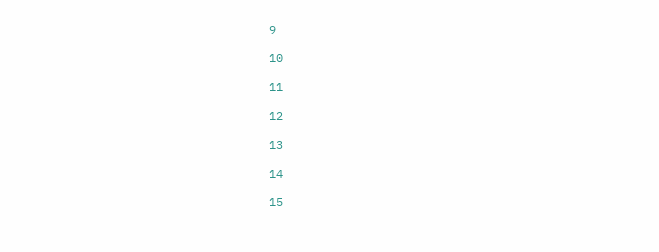9

10

11

12

13

14

15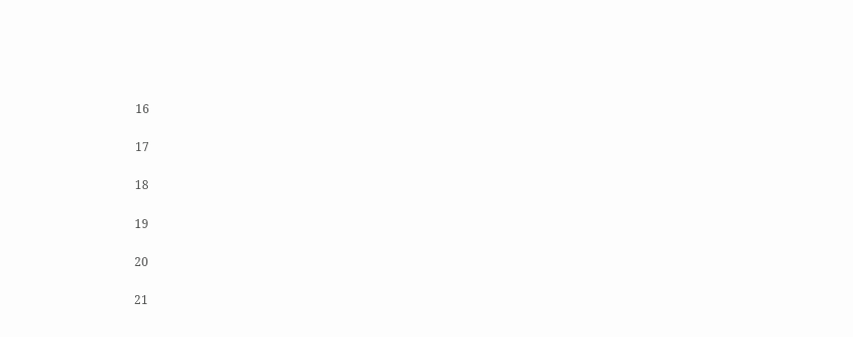16

17

18

19

20

21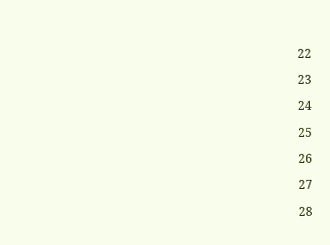22

23

24

25

26

27

28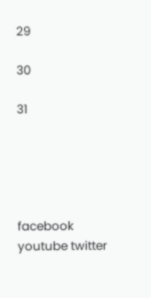29

30

31





facebook youtube twitter